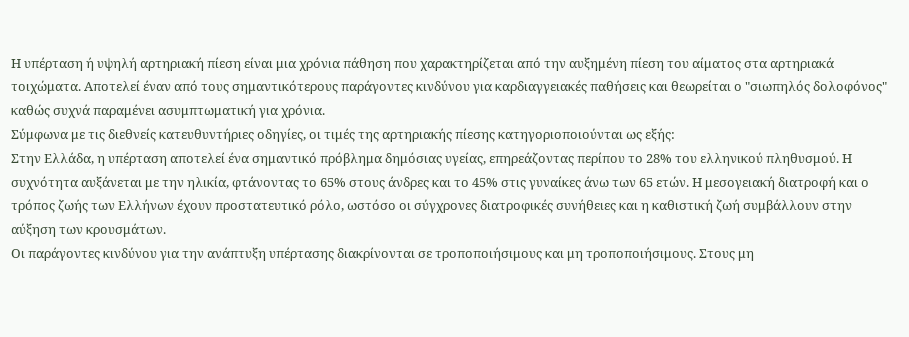Η υπέρταση ή υψηλή αρτηριακή πίεση είναι μια χρόνια πάθηση που χαρακτηρίζεται από την αυξημένη πίεση του αίματος στα αρτηριακά τοιχώματα. Αποτελεί έναν από τους σημαντικότερους παράγοντες κινδύνου για καρδιαγγειακές παθήσεις και θεωρείται ο "σιωπηλός δολοφόνος" καθώς συχνά παραμένει ασυμπτωματική για χρόνια.
Σύμφωνα με τις διεθνείς κατευθυντήριες οδηγίες, οι τιμές της αρτηριακής πίεσης κατηγοριοποιούνται ως εξής:
Στην Ελλάδα, η υπέρταση αποτελεί ένα σημαντικό πρόβλημα δημόσιας υγείας, επηρεάζοντας περίπου το 28% του ελληνικού πληθυσμού. Η συχνότητα αυξάνεται με την ηλικία, φτάνοντας το 65% στους άνδρες και το 45% στις γυναίκες άνω των 65 ετών. Η μεσογειακή διατροφή και ο τρόπος ζωής των Ελλήνων έχουν προστατευτικό ρόλο, ωστόσο οι σύγχρονες διατροφικές συνήθειες και η καθιστική ζωή συμβάλλουν στην αύξηση των κρουσμάτων.
Οι παράγοντες κινδύνου για την ανάπτυξη υπέρτασης διακρίνονται σε τροποποιήσιμους και μη τροποποιήσιμους. Στους μη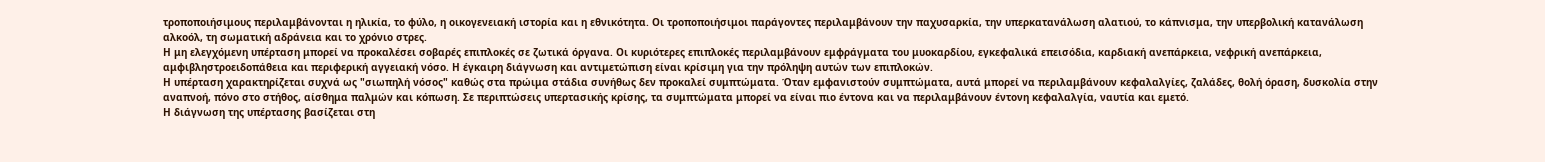τροποποιήσιμους περιλαμβάνονται η ηλικία, το φύλο, η οικογενειακή ιστορία και η εθνικότητα. Οι τροποποιήσιμοι παράγοντες περιλαμβάνουν την παχυσαρκία, την υπερκατανάλωση αλατιού, το κάπνισμα, την υπερβολική κατανάλωση αλκοόλ, τη σωματική αδράνεια και το χρόνιο στρες.
Η μη ελεγχόμενη υπέρταση μπορεί να προκαλέσει σοβαρές επιπλοκές σε ζωτικά όργανα. Οι κυριότερες επιπλοκές περιλαμβάνουν εμφράγματα του μυοκαρδίου, εγκεφαλικά επεισόδια, καρδιακή ανεπάρκεια, νεφρική ανεπάρκεια, αμφιβληστροειδοπάθεια και περιφερική αγγειακή νόσο. Η έγκαιρη διάγνωση και αντιμετώπιση είναι κρίσιμη για την πρόληψη αυτών των επιπλοκών.
Η υπέρταση χαρακτηρίζεται συχνά ως "σιωπηλή νόσος" καθώς στα πρώιμα στάδια συνήθως δεν προκαλεί συμπτώματα. Όταν εμφανιστούν συμπτώματα, αυτά μπορεί να περιλαμβάνουν κεφαλαλγίες, ζαλάδες, θολή όραση, δυσκολία στην αναπνοή, πόνο στο στήθος, αίσθημα παλμών και κόπωση. Σε περιπτώσεις υπερτασικής κρίσης, τα συμπτώματα μπορεί να είναι πιο έντονα και να περιλαμβάνουν έντονη κεφαλαλγία, ναυτία και εμετό.
Η διάγνωση της υπέρτασης βασίζεται στη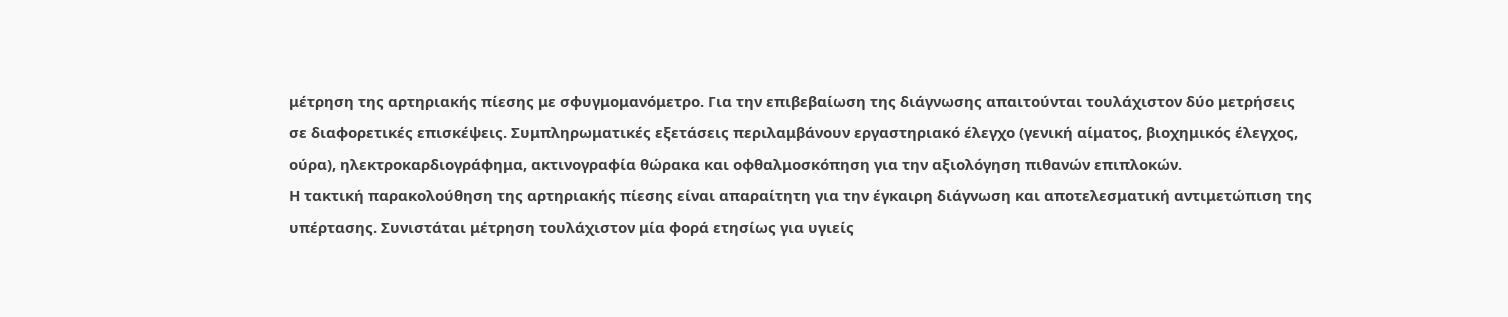μέτρηση της αρτηριακής πίεσης με σφυγμομανόμετρο. Για την επιβεβαίωση της διάγνωσης απαιτούνται τουλάχιστον δύο μετρήσεις σε διαφορετικές επισκέψεις. Συμπληρωματικές εξετάσεις περιλαμβάνουν εργαστηριακό έλεγχο (γενική αίματος, βιοχημικός έλεγχος, ούρα), ηλεκτροκαρδιογράφημα, ακτινογραφία θώρακα και οφθαλμοσκόπηση για την αξιολόγηση πιθανών επιπλοκών.
Η τακτική παρακολούθηση της αρτηριακής πίεσης είναι απαραίτητη για την έγκαιρη διάγνωση και αποτελεσματική αντιμετώπιση της υπέρτασης. Συνιστάται μέτρηση τουλάχιστον μία φορά ετησίως για υγιείς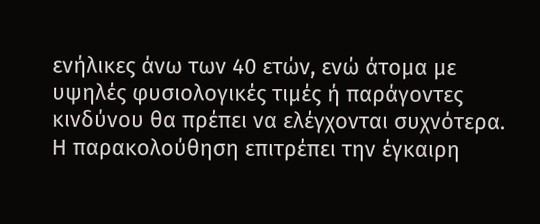ενήλικες άνω των 40 ετών, ενώ άτομα με υψηλές φυσιολογικές τιμές ή παράγοντες κινδύνου θα πρέπει να ελέγχονται συχνότερα. Η παρακολούθηση επιτρέπει την έγκαιρη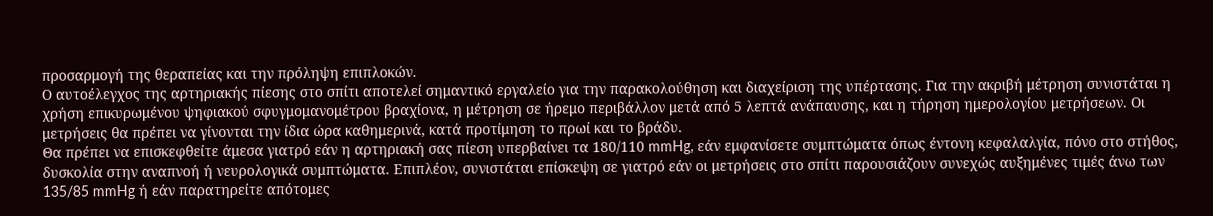προσαρμογή της θεραπείας και την πρόληψη επιπλοκών.
Ο αυτοέλεγχος της αρτηριακής πίεσης στο σπίτι αποτελεί σημαντικό εργαλείο για την παρακολούθηση και διαχείριση της υπέρτασης. Για την ακριβή μέτρηση συνιστάται η χρήση επικυρωμένου ψηφιακού σφυγμομανομέτρου βραχίονα, η μέτρηση σε ήρεμο περιβάλλον μετά από 5 λεπτά ανάπαυσης, και η τήρηση ημερολογίου μετρήσεων. Οι μετρήσεις θα πρέπει να γίνονται την ίδια ώρα καθημερινά, κατά προτίμηση το πρωί και το βράδυ.
Θα πρέπει να επισκεφθείτε άμεσα γιατρό εάν η αρτηριακή σας πίεση υπερβαίνει τα 180/110 mmHg, εάν εμφανίσετε συμπτώματα όπως έντονη κεφαλαλγία, πόνο στο στήθος, δυσκολία στην αναπνοή ή νευρολογικά συμπτώματα. Επιπλέον, συνιστάται επίσκεψη σε γιατρό εάν οι μετρήσεις στο σπίτι παρουσιάζουν συνεχώς αυξημένες τιμές άνω των 135/85 mmHg ή εάν παρατηρείτε απότομες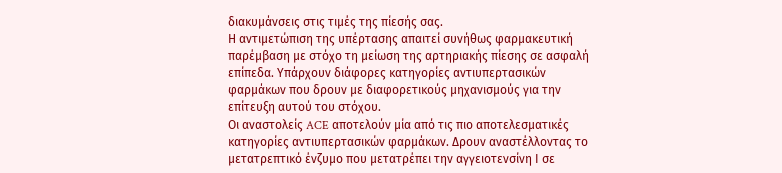διακυμάνσεις στις τιμές της πίεσής σας.
Η αντιμετώπιση της υπέρτασης απαιτεί συνήθως φαρμακευτική παρέμβαση με στόχο τη μείωση της αρτηριακής πίεσης σε ασφαλή επίπεδα. Υπάρχουν διάφορες κατηγορίες αντιυπερτασικών φαρμάκων που δρουν με διαφορετικούς μηχανισμούς για την επίτευξη αυτού του στόχου.
Οι αναστολείς ACE αποτελούν μία από τις πιο αποτελεσματικές κατηγορίες αντιυπερτασικών φαρμάκων. Δρουν αναστέλλοντας το μετατρεπτικό ένζυμο που μετατρέπει την αγγειοτενσίνη Ι σε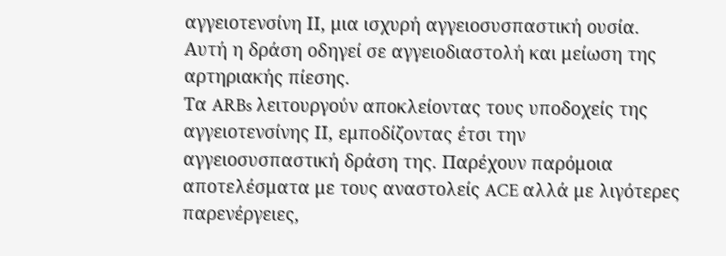αγγειοτενσίνη ΙΙ, μια ισχυρή αγγειοσυσπαστική ουσία. Αυτή η δράση οδηγεί σε αγγειοδιαστολή και μείωση της αρτηριακής πίεσης.
Τα ARBs λειτουργούν αποκλείοντας τους υποδοχείς της αγγειοτενσίνης ΙΙ, εμποδίζοντας έτσι την αγγειοσυσπαστική δράση της. Παρέχουν παρόμοια αποτελέσματα με τους αναστολείς ACE αλλά με λιγότερες παρενέργειες,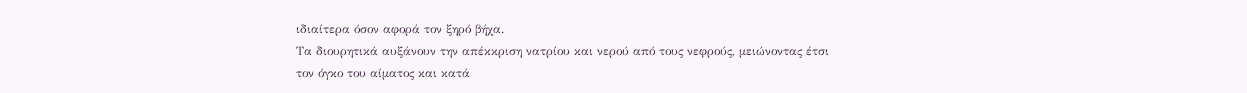ιδιαίτερα όσον αφορά τον ξηρό βήχα.
Τα διουρητικά αυξάνουν την απέκκριση νατρίου και νερού από τους νεφρούς, μειώνοντας έτσι τον όγκο του αίματος και κατά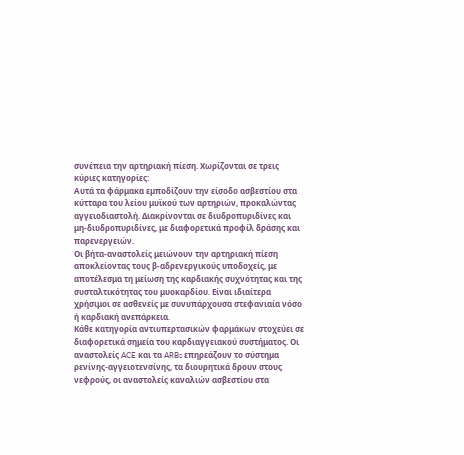συνέπεια την αρτηριακή πίεση. Χωρίζονται σε τρεις κύριες κατηγορίες:
Αυτά τα φάρμακα εμποδίζουν την είσοδο ασβεστίου στα κύτταρα του λείου μυϊκού των αρτηριών, προκαλώντας αγγειοδιαστολή. Διακρίνονται σε διυδροπυριδίνες και μη-διυδροπυριδίνες, με διαφορετικά προφίλ δράσης και παρενεργειών.
Οι βήτα-αναστολείς μειώνουν την αρτηριακή πίεση αποκλείοντας τους β-αδρενεργικούς υποδοχείς, με αποτέλεσμα τη μείωση της καρδιακής συχνότητας και της συσταλτικότητας του μυοκαρδίου. Είναι ιδιαίτερα χρήσιμοι σε ασθενείς με συνυπάρχουσα στεφανιαία νόσο ή καρδιακή ανεπάρκεια.
Κάθε κατηγορία αντιυπερτασικών φαρμάκων στοχεύει σε διαφορετικά σημεία του καρδιαγγειακού συστήματος. Οι αναστολείς ACE και τα ARBs επηρεάζουν το σύστημα ρενίνης-αγγειοτενσίνης, τα διουρητικά δρουν στους νεφρούς, οι αναστολείς καναλιών ασβεστίου στα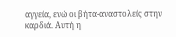αγγεία, ενώ οι βήτα-αναστολείς στην καρδιά. Αυτή η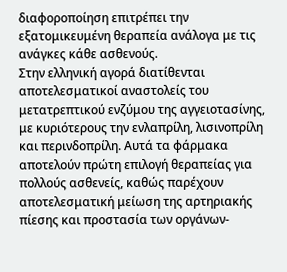διαφοροποίηση επιτρέπει την εξατομικευμένη θεραπεία ανάλογα με τις ανάγκες κάθε ασθενούς.
Στην ελληνική αγορά διατίθενται αποτελεσματικοί αναστολείς του μετατρεπτικού ενζύμου της αγγειοτασίνης, με κυριότερους την ενλαπρίλη, λισινοπρίλη και περινδοπρίλη. Αυτά τα φάρμακα αποτελούν πρώτη επιλογή θεραπείας για πολλούς ασθενείς, καθώς παρέχουν αποτελεσματική μείωση της αρτηριακής πίεσης και προστασία των οργάνων-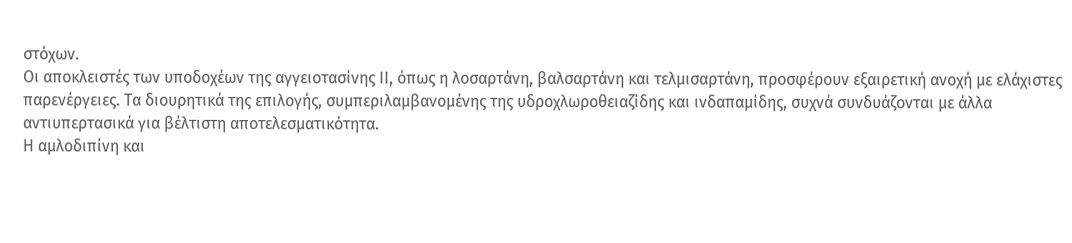στόχων.
Οι αποκλειστές των υποδοχέων της αγγειοτασίνης ΙΙ, όπως η λοσαρτάνη, βαλσαρτάνη και τελμισαρτάνη, προσφέρουν εξαιρετική ανοχή με ελάχιστες παρενέργειες. Τα διουρητικά της επιλογής, συμπεριλαμβανομένης της υδροχλωροθειαζίδης και ινδαπαμίδης, συχνά συνδυάζονται με άλλα αντιυπερτασικά για βέλτιστη αποτελεσματικότητα.
Η αμλοδιπίνη και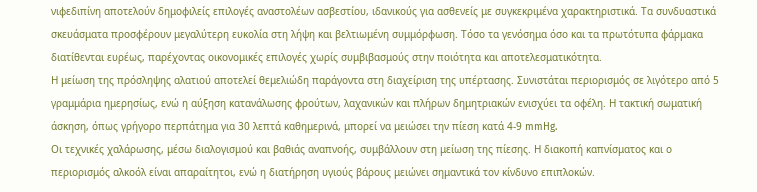νιφεδιπίνη αποτελούν δημοφιλείς επιλογές αναστολέων ασβεστίου, ιδανικούς για ασθενείς με συγκεκριμένα χαρακτηριστικά. Τα συνδυαστικά σκευάσματα προσφέρουν μεγαλύτερη ευκολία στη λήψη και βελτιωμένη συμμόρφωση. Τόσο τα γενόσημα όσο και τα πρωτότυπα φάρμακα διατίθενται ευρέως, παρέχοντας οικονομικές επιλογές χωρίς συμβιβασμούς στην ποιότητα και αποτελεσματικότητα.
Η μείωση της πρόσληψης αλατιού αποτελεί θεμελιώδη παράγοντα στη διαχείριση της υπέρτασης. Συνιστάται περιορισμός σε λιγότερο από 5 γραμμάρια ημερησίως, ενώ η αύξηση κατανάλωσης φρούτων, λαχανικών και πλήρων δημητριακών ενισχύει τα οφέλη. Η τακτική σωματική άσκηση, όπως γρήγορο περπάτημα για 30 λεπτά καθημερινά, μπορεί να μειώσει την πίεση κατά 4-9 mmHg.
Οι τεχνικές χαλάρωσης, μέσω διαλογισμού και βαθιάς αναπνοής, συμβάλλουν στη μείωση της πίεσης. Η διακοπή καπνίσματος και ο περιορισμός αλκοόλ είναι απαραίτητοι, ενώ η διατήρηση υγιούς βάρους μειώνει σημαντικά τον κίνδυνο επιπλοκών.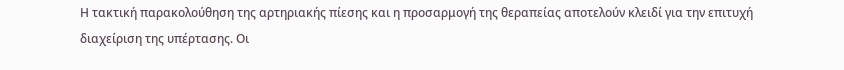Η τακτική παρακολούθηση της αρτηριακής πίεσης και η προσαρμογή της θεραπείας αποτελούν κλειδί για την επιτυχή διαχείριση της υπέρτασης. Οι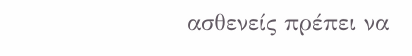ασθενείς πρέπει να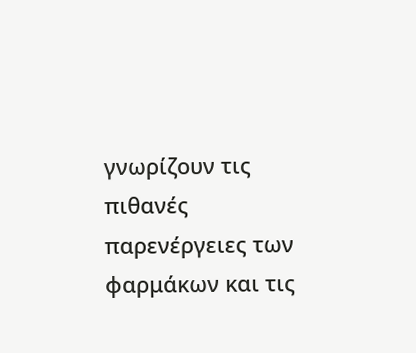γνωρίζουν τις πιθανές παρενέργειες των φαρμάκων και τις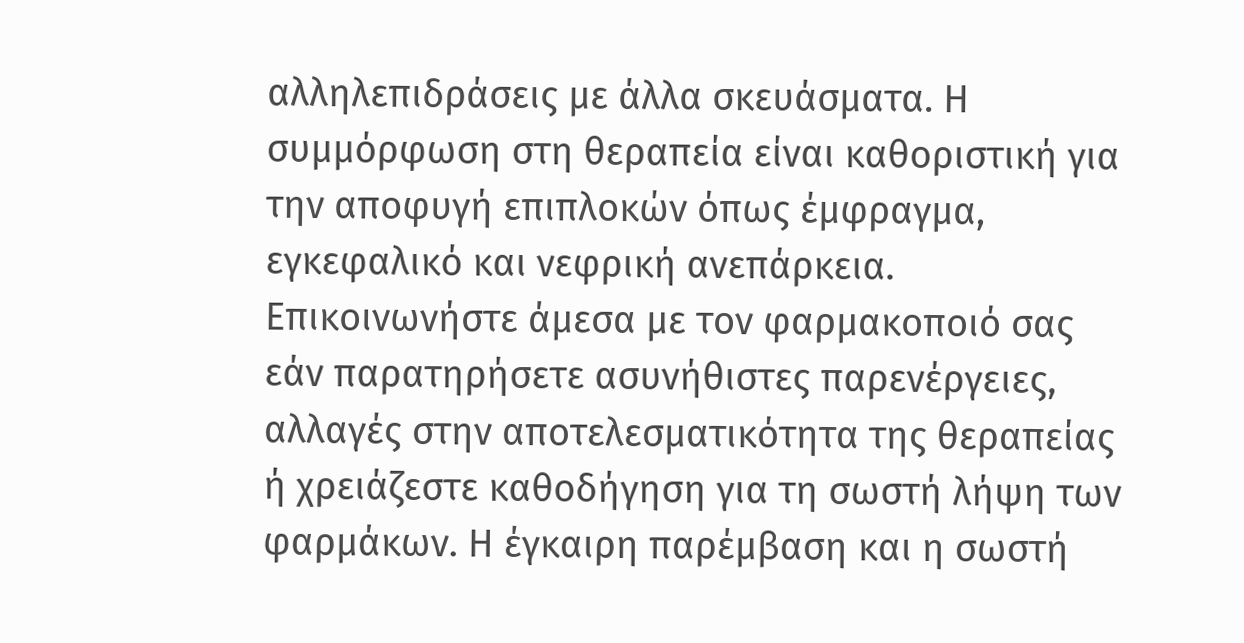αλληλεπιδράσεις με άλλα σκευάσματα. Η συμμόρφωση στη θεραπεία είναι καθοριστική για την αποφυγή επιπλοκών όπως έμφραγμα, εγκεφαλικό και νεφρική ανεπάρκεια.
Επικοινωνήστε άμεσα με τον φαρμακοποιό σας εάν παρατηρήσετε ασυνήθιστες παρενέργειες, αλλαγές στην αποτελεσματικότητα της θεραπείας ή χρειάζεστε καθοδήγηση για τη σωστή λήψη των φαρμάκων. Η έγκαιρη παρέμβαση και η σωστή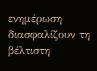ενημέρωση διασφαλίζουν τη βέλτιστη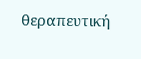θεραπευτική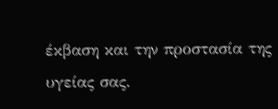έκβαση και την προστασία της υγείας σας.